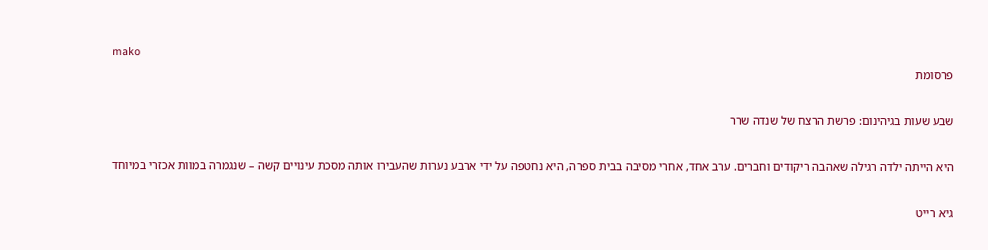mako
פרסומת

שבע שעות בגיהינום: פרשת הרצח של שנדה שרר

היא הייתה ילדה רגילה שאהבה ריקודים וחברים. ערב אחד, אחרי מסיבה בבית ספרה, היא נחטפה על ידי ארבע נערות שהעבירו אותה מסכת עינויים קשה – שנגמרה במוות אכזרי במיוחד

גיא רייט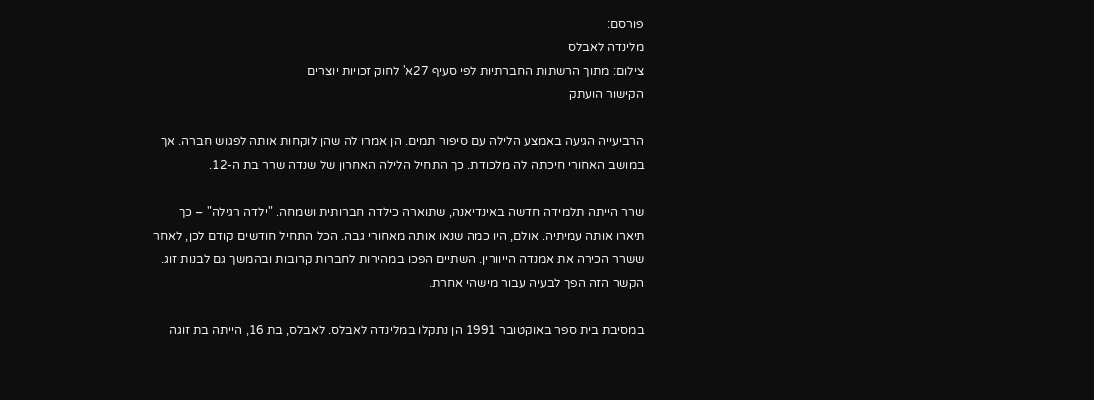פורסם:
מלינדה לאבלס
צילום: מתוך הרשתות החברתיות לפי סעיף 27א' לחוק זכויות יוצרים
הקישור הועתק

הרביעייה הגיעה באמצע הלילה עם סיפור תמים. הן אמרו לה שהן לוקחות אותה לפגוש חברה. אך במושב האחורי חיכתה לה מלכודת. כך התחיל הלילה האחרון של שנדה שרר בת ה-12.

שרר הייתה תלמידה חדשה באינדיאנה, שתוארה כילדה חברותית ושמחה. "ילדה רגילה" – כך תיארו אותה עמיתיה. אולם, היו כמה שנאו אותה מאחורי גבה. הכל התחיל חודשים קודם לכן, לאחר ששרר הכירה את אמנדה הייוורין. השתיים הפכו במהירות לחברות קרובות ובהמשך גם לבנות זוג. הקשר הזה הפך לבעיה עבור מישהי אחרת.

במסיבת בית ספר באוקטובר 1991 הן נתקלו במלינדה לאבלס. לאבלס, בת 16, הייתה בת זוגה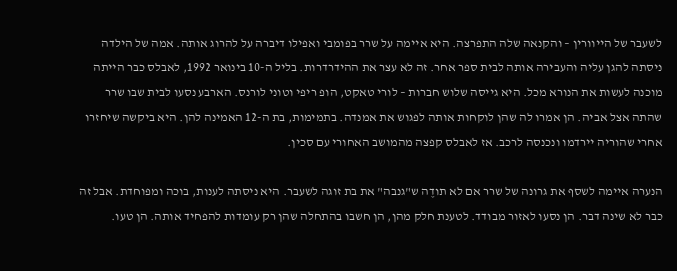לשעבר של הייוורין – והקנאה שלה התפרצה. היא איימה על שרר בפומבי ואפילו דיברה על להרוג אותה. אמה של הילדה ניסתה להגן עליה והעבירה אותה לבית ספר אחר. זה לא עצר את ההידרדרות. בליל ה-10 בינואר 1992, לאבלס כבר הייתה מוכנה לעשות את הנורא מכל. היא גייסה שלוש חברות – לורי טאקט, הופ ריפי וטוני לורנס. הארבע נסעו לבית שבו שרר שהתה אצל אביה. הן אמרו לה שהן לוקחות אותה לפגוש את אמנדה. בתמימות, בת ה-12 האמינה להן. היא ביקשה שיחזרו אחרי שהוריה יירדמו ונכנסה לרכב. אז לאבלס קפצה מהמושב האחורי עם סכין.

הנערה איימה לשסף את גרונה של שרר אם לא תודֶה ש"גנבה" את בת זוגה לשעבר. היא ניסתה לענות, בוכה ומפוחדת. אבל זה כבר לא שינה דבר. הן נסעו לאזור מבודד. לטענת חלק מהן, הן חשבו בהתחלה שהן רק עומדות להפחיד אותה. הן טעו.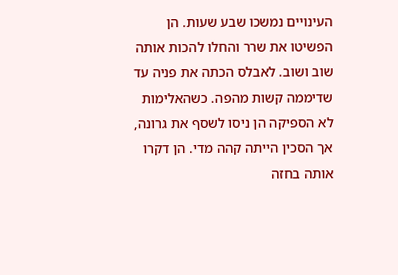העינויים נמשכו שבע שעות. הן הפשיטו את שרר והחלו להכות אותה שוב ושוב. לאבלס הכתה את פניה עד שדיממה קשות מהפה. כשהאלימות לא הספיקה הן ניסו לשסף את גרונה, אך הסכין הייתה קהה מדי. הן דקרו אותה בחזה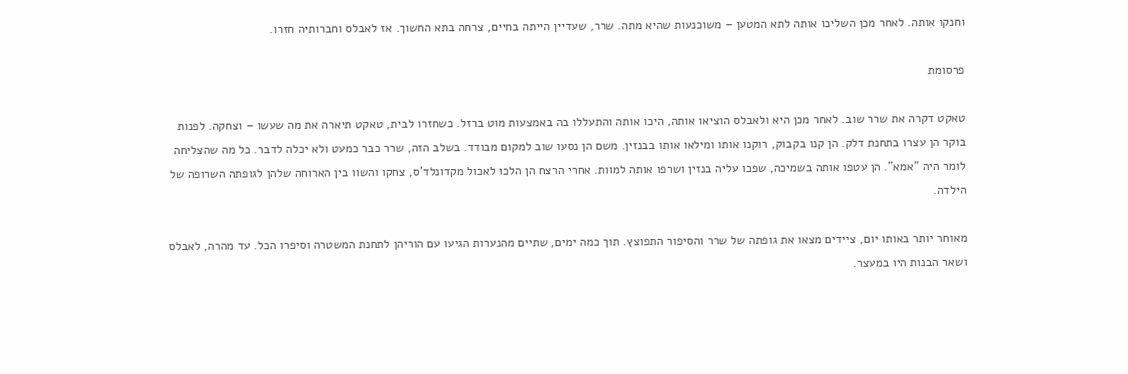וחנקו אותה. לאחר מכן השליכו אותה לתא המטען – משוכנעות שהיא מתה. שרר, שעדיין הייתה בחיים, צרחה בתא החשוך. אז לאבלס וחברותיה חזרו.

פרסומת

טאקט דקרה את שרר שוב. לאחר מכן היא ולאבלס הוציאו אותה, היכו אותה והתעללו בה באמצעות מוט ברזל. כשחזרו לבית, טאקט תיארה את מה שעשו – וצחקה. לפנות בוקר הן עצרו בתחנת דלק. הן קנו בקבוק, רוקנו אותו ומילאו אותו בבנזין. משם הן נסעו שוב למקום מבודד. בשלב הזה, שרר כבר כמעט ולא יכלה לדבר. כל מה שהצליחה לומר היה "אמא". הן עטפו אותה בשמיכה, שפכו עליה בנזין ושרפו אותה למוות. אחרי הרצח הן הלכו לאכול מקדונלד'ס, צחקו והשוו בין הארוחה שלהן לגופתה השרופה של הילדה.

מאוחר יותר באותו יום, ציידים מצאו את גופתה של שרר והסיפור התפוצץ. תוך כמה ימים, שתיים מהנערות הגיעו עם הוריהן לתחנת המשטרה וסיפרו הכל. עד מהרה, לאבלס ושאר הבנות היו במעצר.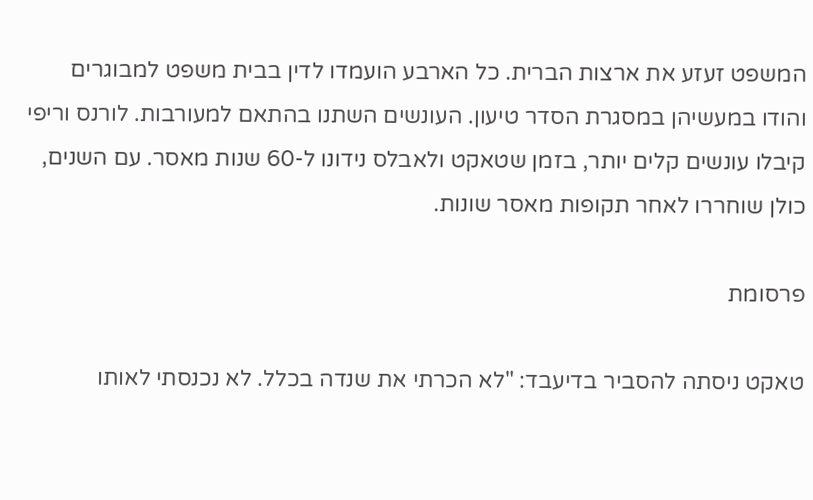המשפט זעזע את ארצות הברית. כל הארבע הועמדו לדין בבית משפט למבוגרים והודו במעשיהן במסגרת הסדר טיעון. העונשים השתנו בהתאם למעורבות. לורנס וריפי קיבלו עונשים קלים יותר, בזמן שטאקט ולאבלס נידונו ל-60 שנות מאסר. עם השנים, כולן שוחררו לאחר תקופות מאסר שונות.

פרסומת

טאקט ניסתה להסביר בדיעבד: "לא הכרתי את שנדה בכלל. לא נכנסתי לאותו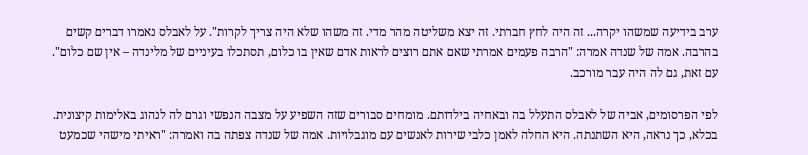ערב בידיעה שמשהו יקרה... זה היה לחץ חברתי. זה יצא משליטה מהר מדי. זה משהו שלא היה צריך לקרות". על לאבלס נאמרו דברים קשים בהרבה. אמה של שנדה אמרה: "הרבה פעמים אמרתי שאם אתם רוצים לראות אדם שאין בו כלום, תסתכלו בעיניים של מלינדה – אין שם כלום". עם זאת, גם לה היה עבר מורכב.

לפי הפרסומים, אביה של לאבלס התעלל בה ובאחיה בילדותם. מומחים סבורים שזה השפיע על מצבה הנפשי וגרם לה לנהוג באלימות קיצונית. בכלא, כך נראה, היא השתנתה. היא החלה לאמן כלבי שירות לאנשים עם מוגבלויות. אמה של שנדה צפתה בה ואמרה: "ראיתי מישהי שכמעט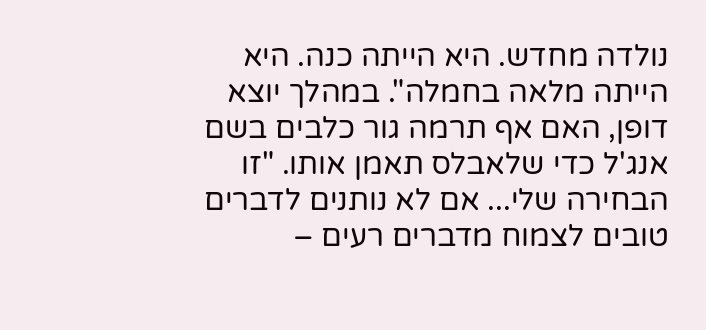נולדה מחדש. היא הייתה כנה. היא הייתה מלאה בחמלה". במהלך יוצא דופן, האם אף תרמה גור כלבים בשם אנג'ל כדי שלאבלס תאמן אותו. "זו הבחירה שלי... אם לא נותנים לדברים טובים לצמוח מדברים רעים –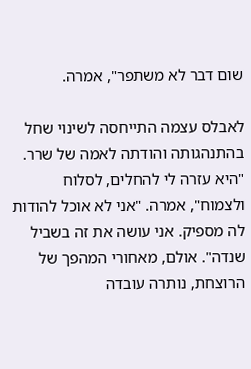שום דבר לא משתפר", אמרה.

לאבלס עצמה התייחסה לשינוי שחל בהתנהגותה והודתה לאמה של שרר. "היא עזרה לי להחלים, לסלוח ולצמוח", אמרה. "אני לא אוכל להודות לה מספיק. אני עושה את זה בשביל שנדה". אולם, מאחורי המהפך של הרוצחת, נותרה עובדה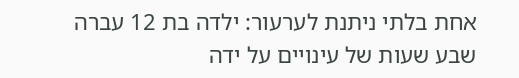אחת בלתי ניתנת לערעור: ילדה בת 12 עברה שבע שעות של עינויים על ידה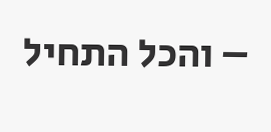– והכל התחיל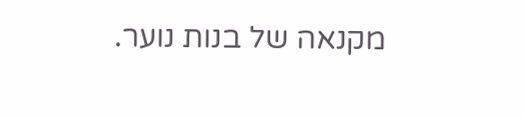מקנאה של בנות נוער.